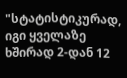"სტატისტიკურად, იგი ყველაზე ხშირად 2-დან 12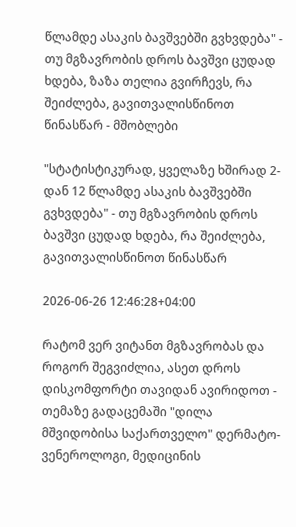წლამდე ასაკის ბავშვებში გვხვდება" - თუ მგზავრობის დროს ბავშვი ცუდად ხდება, ზაზა თელია გვირჩევს, რა შეიძლება, გავითვალისწინოთ წინასწარ - მშობლები

"სტატისტიკურად, ყველაზე ხშირად 2-დან 12 წლამდე ასაკის ბავშვებში გვხვდება" - თუ მგზავრობის დროს ბავშვი ცუდად ხდება, რა შეიძლება, გავითვალისწინოთ წინასწარ

2026-06-26 12:46:28+04:00

რატომ ვერ ვიტანთ მგზავრობას და როგორ შეგვიძლია, ასეთ დროს დისკომფორტი თავიდან ავირიდოთ - თემაზე გადაცემაში "დილა მშვიდობისა საქართველო" დერმატო-ვენეროლოგი, მედიცინის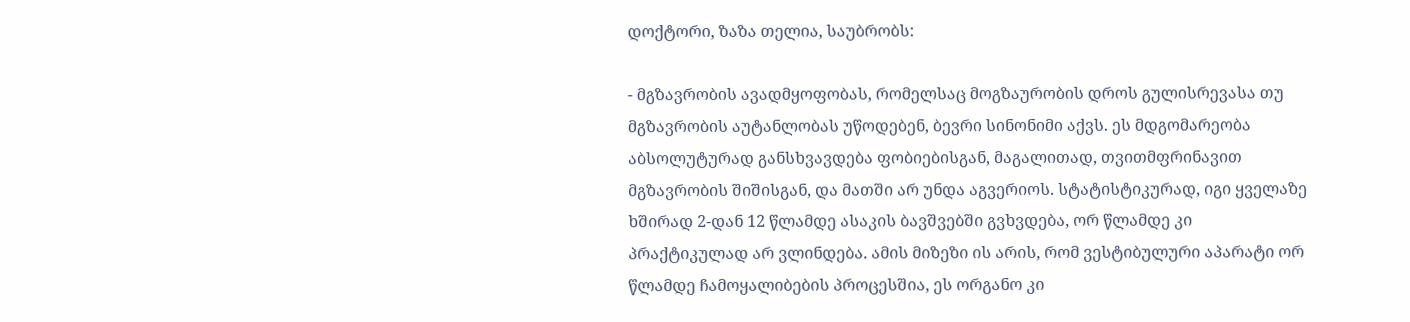დოქტორი, ზაზა თელია, საუბრობს:

- მგზავრობის ავადმყოფობას, რომელსაც მოგზაურობის დროს გულისრევასა თუ მგზავრობის აუტანლობას უწოდებენ, ბევრი სინონიმი აქვს. ეს მდგომარეობა აბსოლუტურად განსხვავდება ფობიებისგან, მაგალითად, თვითმფრინავით მგზავრობის შიშისგან, და მათში არ უნდა აგვერიოს. სტატისტიკურად, იგი ყველაზე ხშირად 2-დან 12 წლამდე ასაკის ბავშვებში გვხვდება, ორ წლამდე კი პრაქტიკულად არ ვლინდება. ამის მიზეზი ის არის, რომ ვესტიბულური აპარატი ორ წლამდე ჩამოყალიბების პროცესშია, ეს ორგანო კი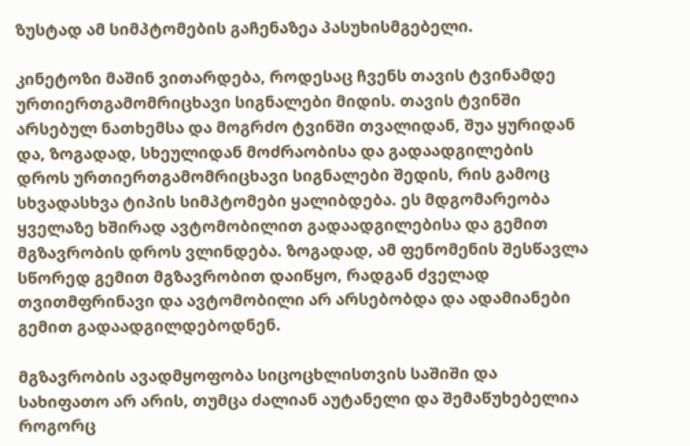ზუსტად ამ სიმპტომების გაჩენაზეა პასუხისმგებელი.

კინეტოზი მაშინ ვითარდება, როდესაც ჩვენს თავის ტვინამდე ურთიერთგამომრიცხავი სიგნალები მიდის. თავის ტვინში არსებულ ნათხემსა და მოგრძო ტვინში თვალიდან, შუა ყურიდან და, ზოგადად, სხეულიდან მოძრაობისა და გადაადგილების დროს ურთიერთგამომრიცხავი სიგნალები შედის, რის გამოც სხვადასხვა ტიპის სიმპტომები ყალიბდება. ეს მდგომარეობა ყველაზე ხშირად ავტომობილით გადაადგილებისა და გემით მგზავრობის დროს ვლინდება. ზოგადად, ამ ფენომენის შესწავლა სწორედ გემით მგზავრობით დაიწყო, რადგან ძველად თვითმფრინავი და ავტომობილი არ არსებობდა და ადამიანები გემით გადაადგილდებოდნენ.

მგზავრობის ავადმყოფობა სიცოცხლისთვის საშიში და სახიფათო არ არის, თუმცა ძალიან აუტანელი და შემაწუხებელია როგორც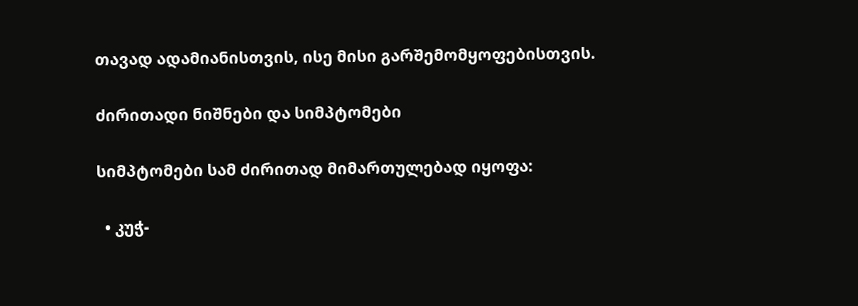თავად ადამიანისთვის, ისე მისი გარშემომყოფებისთვის.

ძირითადი ნიშნები და სიმპტომები

სიმპტომები სამ ძირითად მიმართულებად იყოფა:

  • კუჭ-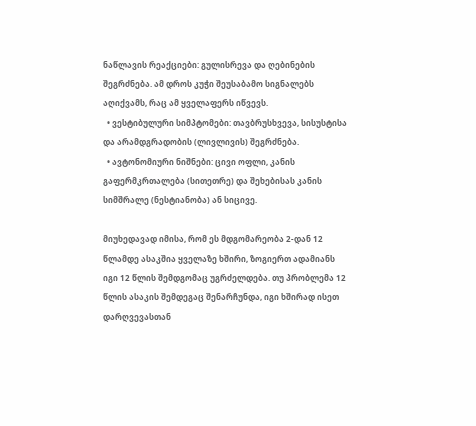ნაწლავის რეაქციები: გულისრევა და ღებინების შეგრძნება. ამ დროს კუჭი შეუსაბამო სიგნალებს აღიქვამს, რაც ამ ყველაფერს იწვევს.
  • ვესტიბულური სიმპტომები: თავბრუსხვევა, სისუსტისა და არამდგრადობის (ლივლივის) შეგრძნება.
  • ავტონომიური ნიშნები: ცივი ოფლი, კანის გაფერმკრთალება (სითეთრე) და შეხებისას კანის სიმშრალე (ნესტიანობა) ან სიცივე.

მიუხედავად იმისა, რომ ეს მდგომარეობა 2-დან 12 წლამდე ასაკშია ყველაზე ხშირი, ზოგიერთ ადამიანს იგი 12 წლის შემდგომაც უგრძელდება. თუ პრობლემა 12 წლის ასაკის შემდეგაც შენარჩუნდა, იგი ხშირად ისეთ დარღვევასთან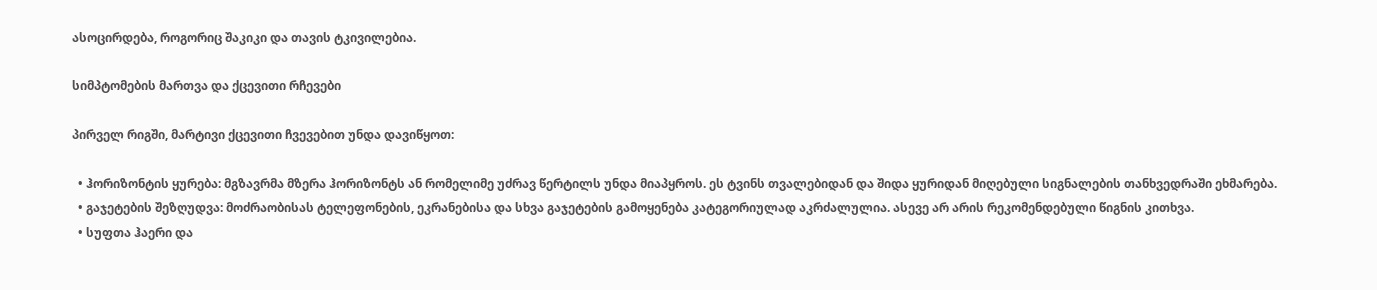ასოცირდება, როგორიც შაკიკი და თავის ტკივილებია.

სიმპტომების მართვა და ქცევითი რჩევები

პირველ რიგში, მარტივი ქცევითი ჩვევებით უნდა დავიწყოთ:

  • ჰორიზონტის ყურება: მგზავრმა მზერა ჰორიზონტს ან რომელიმე უძრავ წერტილს უნდა მიაპყროს. ეს ტვინს თვალებიდან და შიდა ყურიდან მიღებული სიგნალების თანხვედრაში ეხმარება.
  • გაჯეტების შეზღუდვა: მოძრაობისას ტელეფონების, ეკრანებისა და სხვა გაჯეტების გამოყენება კატეგორიულად აკრძალულია. ასევე არ არის რეკომენდებული წიგნის კითხვა.
  • სუფთა ჰაერი და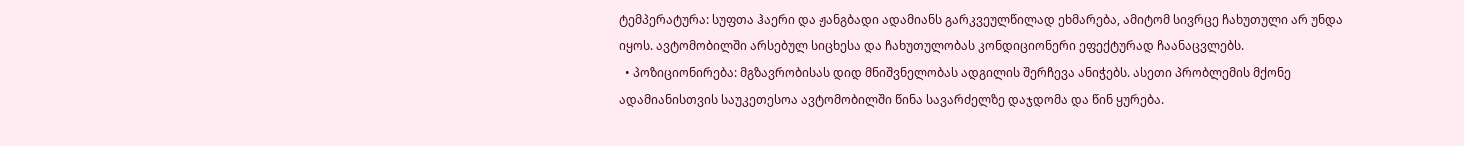ტემპერატურა: სუფთა ჰაერი და ჟანგბადი ადამიანს გარკვეულწილად ეხმარება, ამიტომ სივრცე ჩახუთული არ უნდა იყოს. ავტომობილში არსებულ სიცხესა და ჩახუთულობას კონდიციონერი ეფექტურად ჩაანაცვლებს.
  • პოზიციონირება: მგზავრობისას დიდ მნიშვნელობას ადგილის შერჩევა ანიჭებს. ასეთი პრობლემის მქონე ადამიანისთვის საუკეთესოა ავტომობილში წინა სავარძელზე დაჯდომა და წინ ყურება.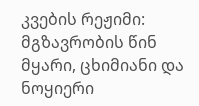კვების რეჟიმი: მგზავრობის წინ მყარი, ცხიმიანი და ნოყიერი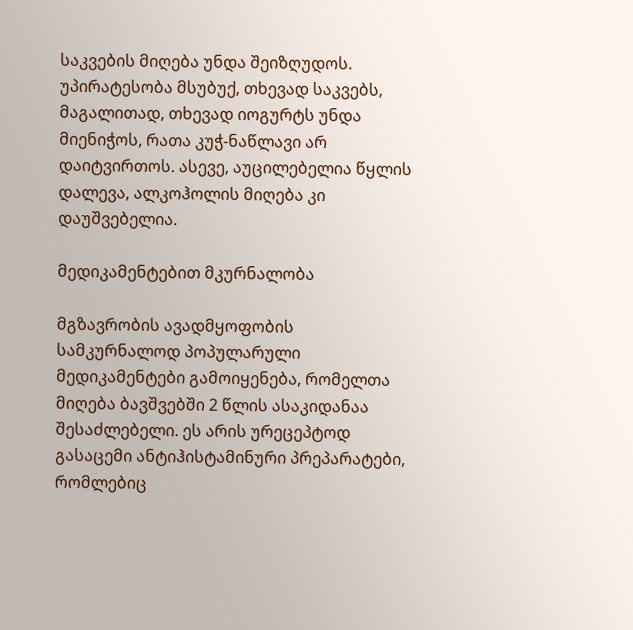საკვების მიღება უნდა შეიზღუდოს. უპირატესობა მსუბუქ, თხევად საკვებს, მაგალითად, თხევად იოგურტს უნდა მიენიჭოს, რათა კუჭ-ნაწლავი არ დაიტვირთოს. ასევე, აუცილებელია წყლის დალევა, ალკოჰოლის მიღება კი დაუშვებელია.

მედიკამენტებით მკურნალობა

მგზავრობის ავადმყოფობის სამკურნალოდ პოპულარული მედიკამენტები გამოიყენება, რომელთა მიღება ბავშვებში 2 წლის ასაკიდანაა შესაძლებელი. ეს არის ურეცეპტოდ გასაცემი ანტიჰისტამინური პრეპარატები, რომლებიც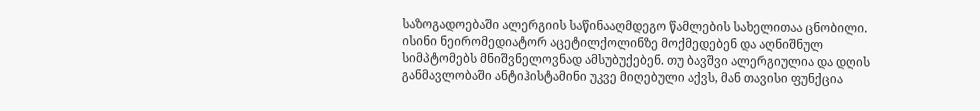საზოგადოებაში ალერგიის საწინააღმდეგო წამლების სახელითაა ცნობილი. ისინი ნეირომედიატორ აცეტილქოლინზე მოქმედებენ და აღნიშნულ სიმპტომებს მნიშვნელოვნად ამსუბუქებენ. თუ ბავშვი ალერგიულია და დღის განმავლობაში ანტიჰისტამინი უკვე მიღებული აქვს, მან თავისი ფუნქცია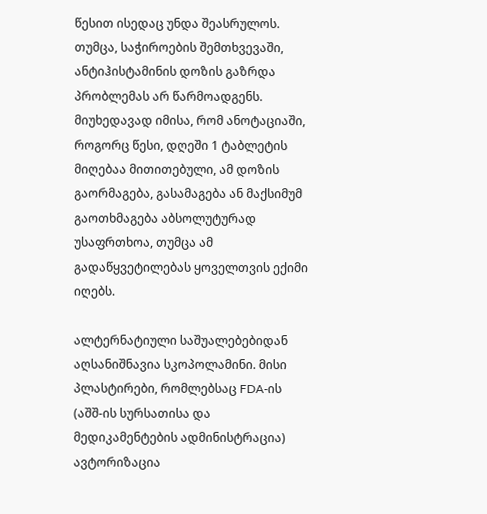წესით ისედაც უნდა შეასრულოს. თუმცა, საჭიროების შემთხვევაში, ანტიჰისტამინის დოზის გაზრდა პრობლემას არ წარმოადგენს. მიუხედავად იმისა, რომ ანოტაციაში, როგორც წესი, დღეში 1 ტაბლეტის მიღებაა მითითებული, ამ დოზის გაორმაგება, გასამაგება ან მაქსიმუმ გაოთხმაგება აბსოლუტურად უსაფრთხოა, თუმცა ამ გადაწყვეტილებას ყოველთვის ექიმი იღებს.

ალტერნატიული საშუალებებიდან აღსანიშნავია სკოპოლამინი. მისი პლასტირები, რომლებსაც FDA-ის (აშშ-ის სურსათისა და მედიკამენტების ადმინისტრაცია) ავტორიზაცია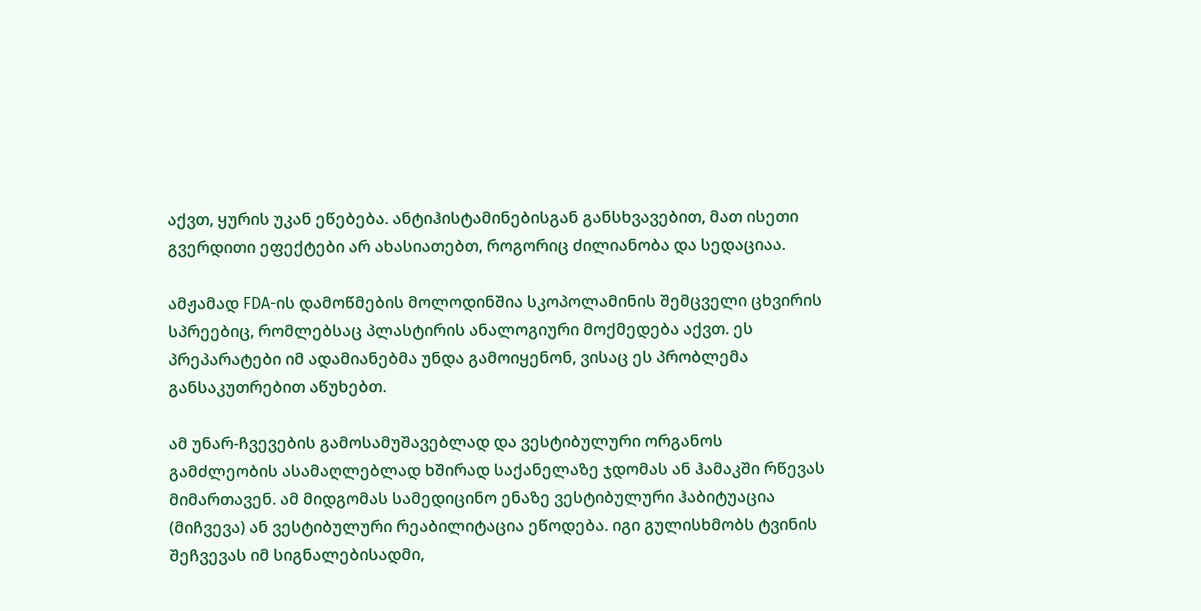აქვთ, ყურის უკან ეწებება. ანტიჰისტამინებისგან განსხვავებით, მათ ისეთი გვერდითი ეფექტები არ ახასიათებთ, როგორიც ძილიანობა და სედაციაა.

ამჟამად FDA-ის დამოწმების მოლოდინშია სკოპოლამინის შემცველი ცხვირის სპრეებიც, რომლებსაც პლასტირის ანალოგიური მოქმედება აქვთ. ეს პრეპარატები იმ ადამიანებმა უნდა გამოიყენონ, ვისაც ეს პრობლემა განსაკუთრებით აწუხებთ.

ამ უნარ-ჩვევების გამოსამუშავებლად და ვესტიბულური ორგანოს გამძლეობის ასამაღლებლად ხშირად საქანელაზე ჯდომას ან ჰამაკში რწევას მიმართავენ. ამ მიდგომას სამედიცინო ენაზე ვესტიბულური ჰაბიტუაცია (მიჩვევა) ან ვესტიბულური რეაბილიტაცია ეწოდება. იგი გულისხმობს ტვინის შეჩვევას იმ სიგნალებისადმი,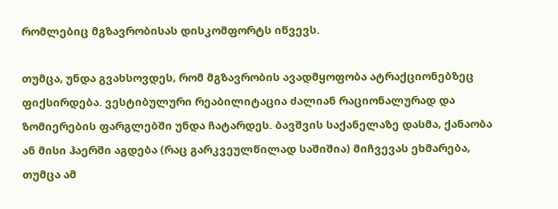რომლებიც მგზავრობისას დისკომფორტს იწვევს.

თუმცა, უნდა გვახსოვდეს, რომ მგზავრობის ავადმყოფობა ატრაქციონებზეც ფიქსირდება. ვესტიბულური რეაბილიტაცია ძალიან რაციონალურად და ზომიერების ფარგლებში უნდა ჩატარდეს. ბავშვის საქანელაზე დასმა, ქანაობა ან მისი ჰაერში აგდება (რაც გარკვეულწილად საშიშია) მიჩვევას ეხმარება, თუმცა ამ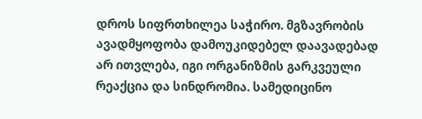დროს სიფრთხილეა საჭირო. მგზავრობის ავადმყოფობა დამოუკიდებელ დაავადებად არ ითვლება, იგი ორგანიზმის გარკვეული რეაქცია და სინდრომია. სამედიცინო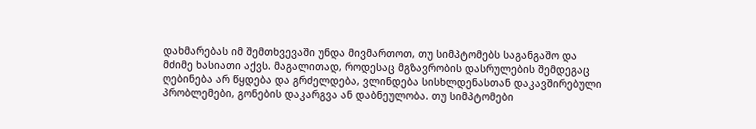დახმარებას იმ შემთხვევაში უნდა მივმართოთ, თუ სიმპტომებს საგანგაშო და მძიმე ხასიათი აქვს. მაგალითად, როდესაც მგზავრობის დასრულების შემდეგაც ღებინება არ წყდება და გრძელდება, ვლინდება სისხლდენასთან დაკავშირებული პრობლემები, გონების დაკარგვა ან დაბნეულობა. თუ სიმპტომები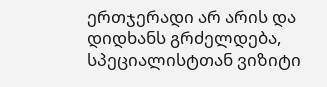ერთჯერადი არ არის და დიდხანს გრძელდება, სპეციალისტთან ვიზიტი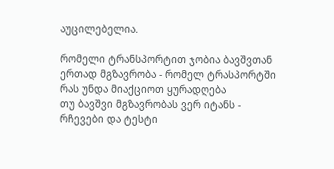აუცილებელია.

რომელი ტრანსპორტით ჯობია ბავშვთან ერთად მგზავრობა - რომელ ტრასპორტში რას უნდა მიაქციოთ ყურადღება
თუ ბავშვი მგზავრობას ვერ იტანს - რჩევები და ტესტი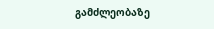გამძლეობაზე